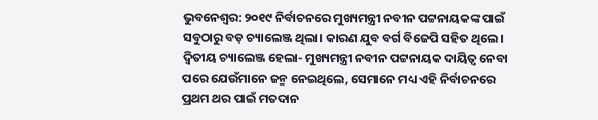ଭୁବନେଶ୍ବର: ୨୦୧୯ ନିର୍ବାଚନରେ ମୁଖ୍ୟମନ୍ତ୍ରୀ ନବୀନ ପଟ୍ଟନାୟକଙ୍କ ପାଇଁ ସବୁଠାରୁ ବଡ଼ ଚ୍ୟାଲେଞ୍ଜ ଥିଲା। କାରଣ ଯୁବ ବର୍ଗ ବିଜେପି ସହିତ ଥିଲେ। ଦ୍ବିତୀୟ ଚ୍ୟାଲେଞ୍ଜ ହେଲା- ମୁଖ୍ୟମନ୍ତ୍ରୀ ନବୀନ ପଟ୍ଟନାୟକ ଦାୟିତ୍ବ ନେବା ପରେ ଯେଉଁମାନେ ଜନ୍ମ ନେଇଥିଲେ, ସେମାନେ ମଧ୍ୟ ଏହି ନିର୍ବାଚନରେ ପ୍ରଥମ ଥର ପାଇଁ ମତଦାନ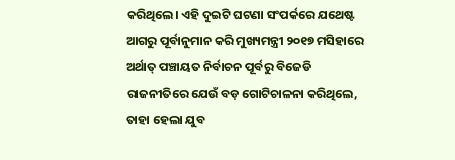କରିଥିଲେ। ଏହି ଦୁଇଟି ଘଟଣା ସଂପର୍କରେ ଯଥେଷ୍ଟ ଆଗରୁ ପୂର୍ବାନୁମାନ କରି ମୁଖ୍ୟମନ୍ତ୍ରୀ ୨୦୧୭ ମସିହାରେ ଅର୍ଥାତ୍ ପଞ୍ଚାୟତ ନିର୍ବାଚନ ପୂର୍ବରୁ ବିଜେଡି ରାଜନୀତିରେ ଯେଉଁ ବଡ଼ ଗୋଟିଚାଳନା କରିଥିଲେ, ତାହା ହେଲା ଯୁବ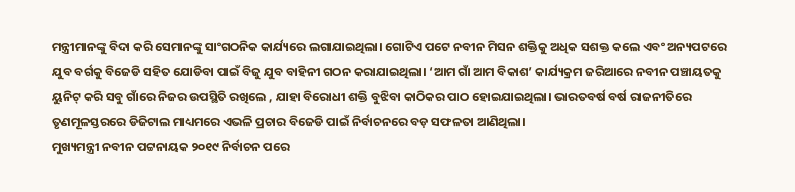ମନ୍ତ୍ରୀମାନଙ୍କୁ ବିଦା କରି ସେମାନଙ୍କୁ ସାଂଗଠନିକ କାର୍ଯ୍ୟରେ ଲଗାଯାଇଥିଲା। ଗୋଟିଏ ପଟେ ନବୀନ ମିସନ ଶକ୍ତିକୁ ଅଧିକ ସଶକ୍ତ କଲେ ଏବଂ ଅନ୍ୟପଟରେ ଯୁବ ବର୍ଗକୁ ବିଜେଡି ସହିତ ଯୋଡିବା ପାଇଁ ବିଜୁ ଯୁବ ବାହିନୀ ଗଠନ କରାଯାଇଥିଲା। ‘ଆମ ଗାଁ ଆମ ବିକାଶ’ କାର୍ଯ୍ୟକ୍ରମ ଜରିଆରେ ନବୀନ ପଞ୍ଚାୟତକୁ ୟୁନିଟ୍ କରି ସବୁ ଗାଁରେ ନିଜର ଉପସ୍ଥିତି ରଖିଲେ , ଯାହା ବିରୋଧୀ ଶକ୍ତି ବୁଝିବା କାଠିକର ପାଠ ହୋଇଯାଇଥିଲା। ଭାରତବର୍ଷ ବର୍ଷ ରାଜନୀତିରେ ତୃଣମୂଳସ୍ତରରେ ଡିଜିଟାଲ ମାଧ୍ୟମରେ ଏଭଳି ପ୍ରଚାର ବିଜେଡି ପାଇଁ ନିର୍ବାଚନରେ ବଡ଼ ସଫଳତା ଆଣିଥିଲା।
ମୁଖ୍ୟମନ୍ତ୍ରୀ ନବୀନ ପଟ୍ଟନାୟକ ୨୦୧୯ ନିର୍ବାଚନ ପରେ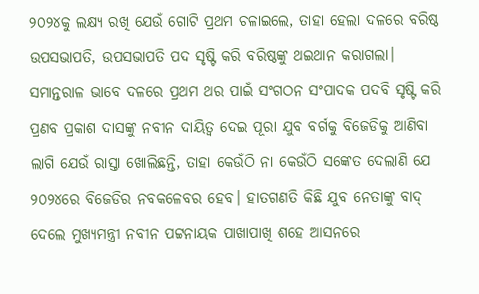୨୦୨୪କୁ ଲକ୍ଷ୍ୟ ରଖି ଯେଉଁ ଗୋଟି ପ୍ରଥମ ଚଳାଇଲେ, ତାହା ହେଲା ଦଳରେ ବରିଷ୍ଠ ଉପସଭାପତି, ଉପସଭାପତି ପଦ ସୃଷ୍ଟି କରି ବରିଷ୍ଠଙ୍କୁ ଥଇଥାନ କରାଗଲା। ସମାନ୍ତରାଳ ଭାବେ ଦଳରେ ପ୍ରଥମ ଥର ପାଇଁ ସଂଗଠନ ସଂପାଦକ ପଦବି ସୃଷ୍ଟି କରି ପ୍ରଣବ ପ୍ରକାଶ ଦାସଙ୍କୁ ନବୀନ ଦାୟିତ୍ବ ଦେଇ ପୂରା ଯୁବ ବର୍ଗକୁ ବିଜେଡିକୁ ଆଣିବା ଲାଗି ଯେଉଁ ରାସ୍ତା ଖୋଲିଛନ୍ତି, ତାହା କେଉଁଠି ନା କେଉଁଠି ସଙ୍କେତ ଦେଲାଣି ଯେ ୨୦୨୪ରେ ବିଜେଡିର ନବକଳେବର ହେବ। ହାତଗଣତି କିଛି ଯୁବ ନେତାଙ୍କୁ ବାଦ୍ ଦେଲେ ମୁଖ୍ୟମନ୍ତ୍ରୀ ନବୀନ ପଟ୍ଟନାୟକ ପାଖାପାଖି ଶହେ ଆସନରେ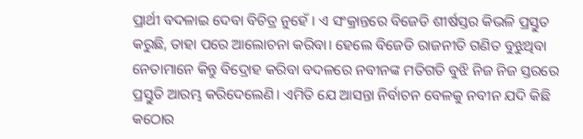ପ୍ରାର୍ଥୀ ବଦଳାଇ ଦେବା ବିଚିତ୍ର ନୁହେଁ। ଏ ସଂକ୍ରାନ୍ତରେ ବିଜେଡି ଶୀର୍ଷସ୍ତର କିଭଳି ପ୍ରସ୍ତୁତ କରୁଛି, ତାହା ପରେ ଆଲୋଚନା କରିବା। ହେଲେ ବିଜେଡି ରାଜନୀତି ଗଣିତ ବୁଝୁଥିବା ନେତାମାନେ କିନ୍ତୁ ବିଦ୍ରୋହ କରିବା ବଦଳରେ ନବୀନଙ୍କ ମତିଗତି ବୁଝି ନିଜ ନିଜ ସ୍ତରରେ ପ୍ରସ୍ତୁତି ଆରମ୍ଭ କରିଦେଲେଣି। ଏମିତି ଯେ ଆସନ୍ତା ନିର୍ବାଚନ ବେଳକୁ ନବୀନ ଯଦି କିଛି କଠୋର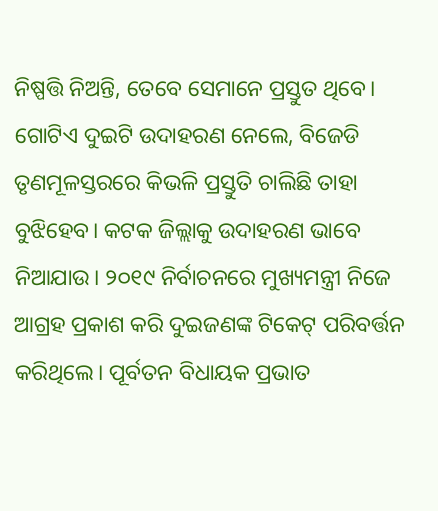ନିଷ୍ପତ୍ତି ନିଅନ୍ତି, ତେବେ ସେମାନେ ପ୍ରସ୍ତୁତ ଥିବେ।
ଗୋଟିଏ ଦୁଇଟି ଉଦାହରଣ ନେଲେ, ବିଜେଡି ତୃଣମୂଳସ୍ତରରେ କିଭଳି ପ୍ରସ୍ତୁତି ଚାଲିଛି ତାହା ବୁଝିହେବ। କଟକ ଜିଲ୍ଲାକୁ ଉଦାହରଣ ଭାବେ ନିଆଯାଉ। ୨୦୧୯ ନିର୍ବାଚନରେ ମୁଖ୍ୟମନ୍ତ୍ରୀ ନିଜେ ଆଗ୍ରହ ପ୍ରକାଶ କରି ଦୁଇଜଣଙ୍କ ଟିକେଟ୍ ପରିବର୍ତ୍ତନ କରିଥିଲେ। ପୂର୍ବତନ ବିଧାୟକ ପ୍ରଭାତ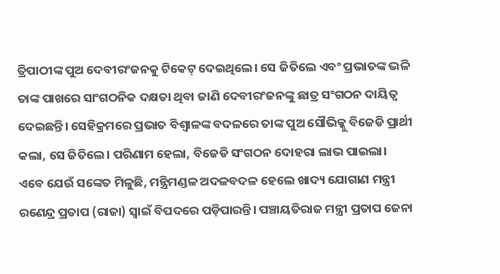ତ୍ରିପାଠୀଙ୍କ ପୁଅ ଦେବୀରଂଜନକୁ ଟିକେଟ୍ ଦେଇଥିଲେ। ସେ ଜିତିଲେ ଏବଂ ପ୍ରଭାତଙ୍କ ଭଳି ତାଙ୍କ ପାଖରେ ସାଂଗଠନିକ ଦକ୍ଷତା ଥିବା ଜାଣି ଦେବୀରଂଜନଙ୍କୁ ଛାତ୍ର ସଂଗଠନ ଦାୟିତ୍ବ ଦେଇଛନ୍ତି। ସେହିକ୍ରମରେ ପ୍ରଭାତ ବିଶ୍ବାଳଙ୍କ ବଦଳରେ ତାଙ୍କ ପୁଅ ସୌଭିକ୍କୁ ବିଜେଡି ପ୍ରାର୍ଥୀ କଲା, ସେ ଜିତିଲେ। ପରିଣାମ ହେଲା, ବିଜେଡି ସଂଗଠନ ଦୋହରା ଲାଭ ପାଇଲା।
ଏବେ ଯେଉଁ ସଙ୍କେତ ମିଳୁଛି, ମନ୍ତ୍ରିମଣ୍ଡଳ ଅଦଳବଦଳ ହେଲେ ଖାଦ୍ୟ ଯୋଗାଣ ମନ୍ତ୍ରୀ ରଣେନ୍ଦ୍ର ପ୍ରତାପ (ରାଜା) ସ୍ବାଇଁ ବିପଦରେ ପଡ଼ିପାରନ୍ତି। ପଞ୍ଚାୟତିରାଜ ମନ୍ତ୍ରୀ ପ୍ରତାପ ଜେନା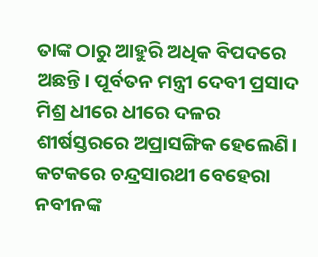ତାଙ୍କ ଠାରୁ ଆହୁରି ଅଧିକ ବିପଦରେ ଅଛନ୍ତି। ପୂର୍ବତନ ମନ୍ତ୍ରୀ ଦେବୀ ପ୍ରସାଦ ମିଶ୍ର ଧୀରେ ଧୀରେ ଦଳର ଶୀର୍ଷସ୍ତରରେ ଅପ୍ରାସଙ୍ଗିକ ହେଲେଣି। କଟକରେ ଚନ୍ଦ୍ରସାରଥୀ ବେହେରା ନବୀନଙ୍କ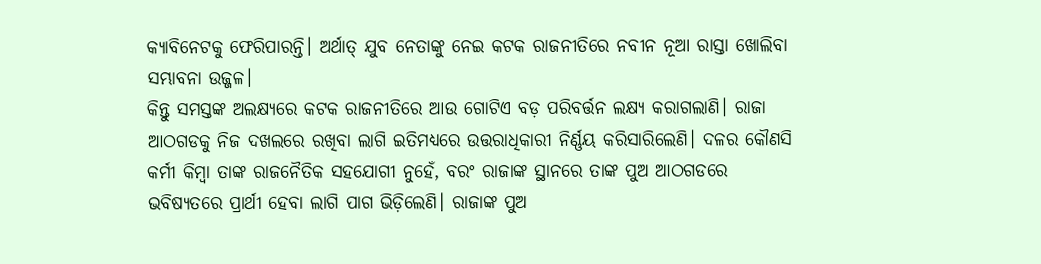କ୍ୟାବିନେଟକୁ ଫେରିପାରନ୍ତି। ଅର୍ଥାତ୍ ଯୁବ ନେତାଙ୍କୁ ନେଇ କଟକ ରାଜନୀତିରେ ନବୀନ ନୂଆ ରାସ୍ତା ଖୋଲିବା ସମ୍ଭାବନା ଉଜ୍ଜଳ।
କିନ୍ତୁ ସମସ୍ତଙ୍କ ଅଲକ୍ଷ୍ୟରେ କଟକ ରାଜନୀତିରେ ଆଉ ଗୋଟିଏ ବଡ଼ ପରିବର୍ତ୍ତନ ଲକ୍ଷ୍ୟ କରାଗଲାଣି। ରାଜା ଆଠଗଡକୁ ନିଜ ଦଖଲରେ ରଖିବା ଲାଗି ଇତିମଧ୍ୟରେ ଉତ୍ତରାଧିକାରୀ ନିର୍ଣ୍ଣୟ କରିସାରିଲେଣି। ଦଳର କୌଣସି କର୍ମୀ କିମ୍ବା ତାଙ୍କ ରାଜନୈତିକ ସହଯୋଗୀ ନୁହେଁ, ବରଂ ରାଜାଙ୍କ ସ୍ଥାନରେ ତାଙ୍କ ପୁଅ ଆଠଗଡରେ ଭବିଷ୍ୟତରେ ପ୍ରାର୍ଥୀ ହେବା ଲାଗି ପାଗ ଭିଡ଼ିଲେଣି। ରାଜାଙ୍କ ପୁଅ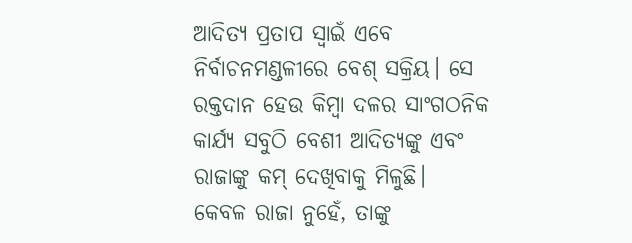ଆଦିତ୍ୟ ପ୍ରତାପ ସ୍ବାଇଁ ଏବେ ନିର୍ବାଚନମଣ୍ଡଳୀରେ ବେଶ୍ ସକ୍ରିୟ। ସେ ରକ୍ତଦାନ ହେଉ କିମ୍ବା ଦଳର ସାଂଗଠନିକ କାର୍ଯ୍ୟ ସବୁଠି ବେଶୀ ଆଦିତ୍ୟଙ୍କୁ ଏବଂ ରାଜାଙ୍କୁ କମ୍ ଦେଖିବାକୁ ମିଳୁଛି।
କେବଳ ରାଜା ନୁହେଁ, ତାଙ୍କୁ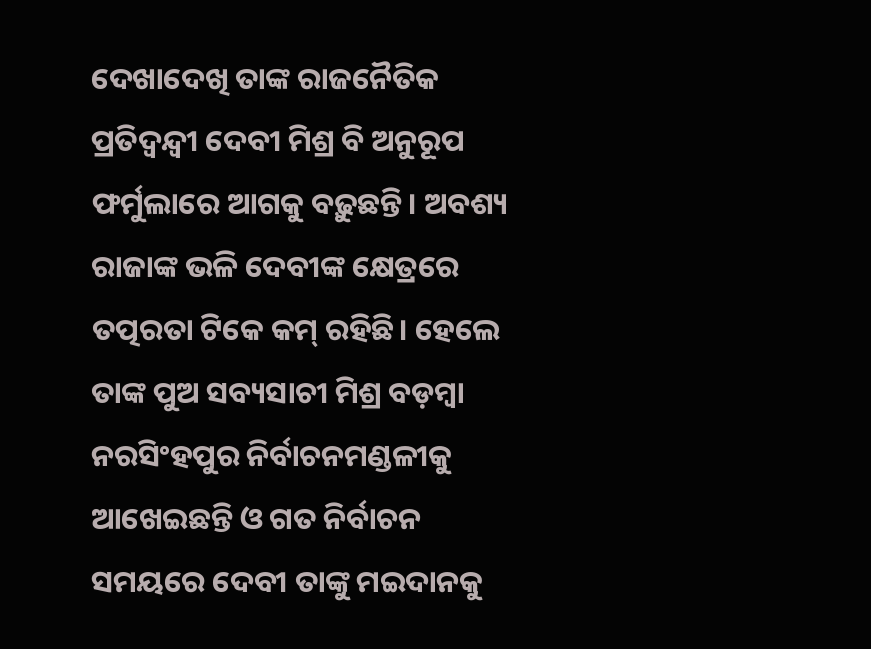ଦେଖାଦେଖି ତାଙ୍କ ରାଜନୈତିକ ପ୍ରତିଦ୍ବନ୍ଦ୍ବୀ ଦେବୀ ମିଶ୍ର ବି ଅନୁରୂପ ଫର୍ମୁଲାରେ ଆଗକୁ ବଢ଼ୁଛନ୍ତି। ଅବଶ୍ୟ ରାଜାଙ୍କ ଭଳି ଦେବୀଙ୍କ କ୍ଷେତ୍ରରେ ତତ୍ପରତା ଟିକେ କମ୍ ରହିଛି। ହେଲେ ତାଙ୍କ ପୁଅ ସବ୍ୟସାଚୀ ମିଶ୍ର ବଡ଼ମ୍ବା ନରସିଂହପୁର ନିର୍ବାଚନମଣ୍ଡଳୀକୁ ଆଖେଇଛନ୍ତି ଓ ଗତ ନିର୍ବାଚନ ସମୟରେ ଦେବୀ ତାଙ୍କୁ ମଇଦାନକୁ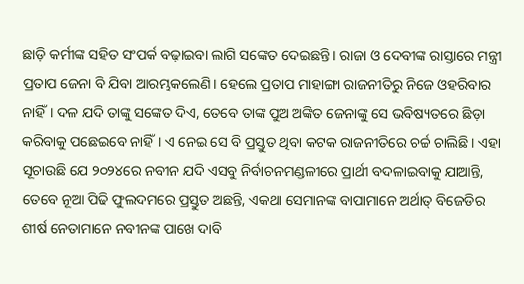ଛାଡ଼ି କର୍ମୀଙ୍କ ସହିତ ସଂପର୍କ ବଢ଼ାଇବା ଲାଗି ସଙ୍କେତ ଦେଇଛନ୍ତି। ରାଜା ଓ ଦେବୀଙ୍କ ରାସ୍ତାରେ ମନ୍ତ୍ରୀ ପ୍ରତାପ ଜେନା ବି ଯିବା ଆରମ୍ଭକଲେଣି। ହେଲେ ପ୍ରତାପ ମାହାଙ୍ଗା ରାଜନୀତିରୁ ନିଜେ ଓହରିବାର ନାହିଁ। ଦଳ ଯଦି ତାଙ୍କୁ ସଙ୍କେତ ଦିଏ, ତେବେ ତାଙ୍କ ପୁଅ ଅଙ୍କିତ ଜେନାଙ୍କୁ ସେ ଭବିଷ୍ୟତରେ ଛିଡ଼ା କରିବାକୁ ପଛେଇବେ ନାହିଁ। ଏ ନେଇ ସେ ବି ପ୍ରସ୍ତୁତ ଥିବା କଟକ ରାଜନୀତିରେ ଚର୍ଚ୍ଚ ଚାଲିଛି। ଏହା ସୂଚାଉଛି ଯେ ୨୦୨୪ରେ ନବୀନ ଯଦି ଏସବୁ ନିର୍ବାଚନମଣ୍ଡଳୀରେ ପ୍ରାର୍ଥୀ ବଦଳାଇବାକୁ ଯାଆନ୍ତି, ତେବେ ନୂଆ ପିଢି ଫୁଲଦମରେ ପ୍ରସ୍ତୁତ ଅଛନ୍ତି, ଏକଥା ସେମାନଙ୍କ ବାପାମାନେ ଅର୍ଥାତ୍ ବିଜେଡିର ଶୀର୍ଷ ନେତାମାନେ ନବୀନଙ୍କ ପାଖେ ଦାବି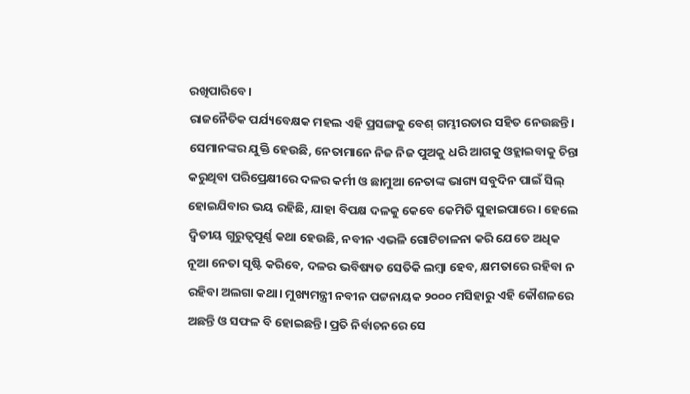ରଖିପାରିବେ।
ରାଜନୈତିକ ପର୍ଯ୍ୟବେକ୍ଷକ ମହଲ ଏହି ପ୍ରସଙ୍ଗକୁ ବେଶ୍ ଗମ୍ଭୀରତାର ସହିତ ନେଉଛନ୍ତି। ସେମାନଙ୍କର ଯୁକ୍ତି ହେଉଛି, ନେତାମାନେ ନିଜ ନିଜ ପୁଅକୁ ଧରି ଆଗକୁ ଓହ୍ଲାଇବାକୁ ଚିନ୍ତା କରୁଥିବା ପରିପ୍ରେକ୍ଷୀରେ ଦଳର କର୍ମୀ ଓ ଛାମୁଆ ନେତାଙ୍କ ଭାଗ୍ୟ ସବୁଦିନ ପାଇଁ ସିଲ୍ ହୋଇଯିବାର ଭୟ ରହିଛି, ଯାହା ବିପକ୍ଷ ଦଳକୁ କେବେ କେମିତି ସୁହାଇପାରେ। ହେଲେ ଦ୍ବିତୀୟ ଗୁରୁତ୍ବପୂର୍ଣ୍ଣ କଥା ହେଉଛି, ନବୀନ ଏଭଳି ଗୋଟିଚାଳନା କରି ଯେତେ ଅଧିକ ନୂଆ ନେତା ସୃଷ୍ଟି କରିବେ, ଦଳର ଭବିଷ୍ୟତ ସେତିକି ଲମ୍ବା ହେବ, କ୍ଷମତାରେ ରହିବା ନ ରହିବା ଅଲଗା କଥା। ମୁଖ୍ୟମନ୍ତ୍ରୀ ନବୀନ ପଟ୍ଟନାୟକ ୨୦୦୦ ମସିହାରୁ ଏହି କୌଶଳରେ ଅଛନ୍ତି ଓ ସଫଳ ବି ହୋଇଛନ୍ତି। ପ୍ରତି ନିର୍ବାଚନରେ ସେ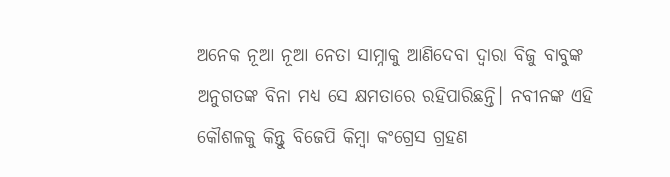ଅନେକ ନୂଆ ନୂଆ ନେତା ସାମ୍ନାକୁ ଆଣିଦେବା ଦ୍ବାରା ବିଜୁ ବାବୁଙ୍କ ଅନୁଗତଙ୍କ ବିନା ମଧ୍ୟ ସେ କ୍ଷମତାରେ ରହିପାରିଛନ୍ତି। ନବୀନଙ୍କ ଏହି କୌଶଳକୁ କିନ୍ତୁ ବିଜେପି କିମ୍ବା କଂଗ୍ରେସ ଗ୍ରହଣ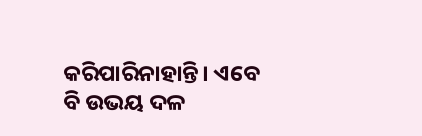କରିପାରିନାହାନ୍ତି। ଏବେ ବି ଉଭୟ ଦଳ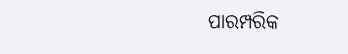ପାରମ୍ପରିକ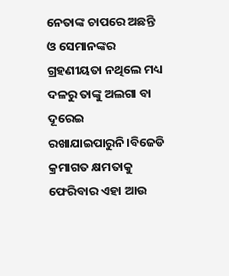ନେତାଙ୍କ ଚାପରେ ଅଛନ୍ତି ଓ ସେମାନଙ୍କର ଗ୍ରହଣୀୟତା ନଥିଲେ ମଧ୍ୟ ଦଳରୁ ତାଙ୍କୁ ଅଲଗା ବା ଦୂରେଇ ରଖାଯାଇପାରୁନି।ବିଜେଡି କ୍ରମାଗତ କ୍ଷମତାକୁ ଫେରିବାର ଏହା ଆଉ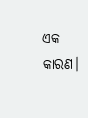ଏକ କାରଣ।